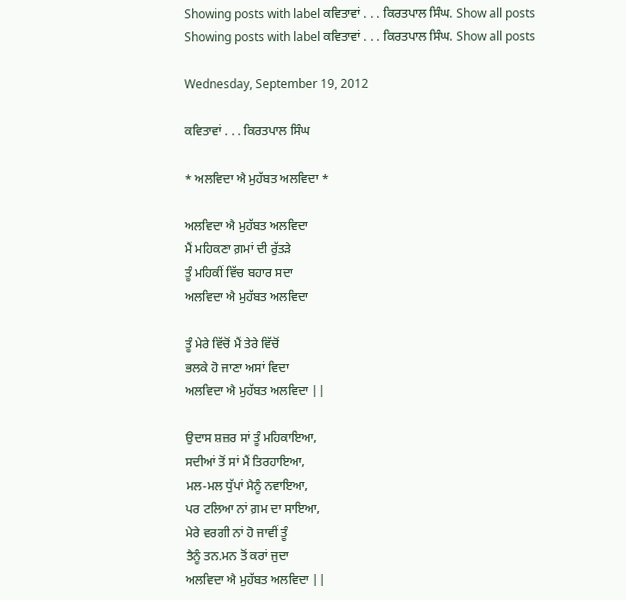Showing posts with label ਕਵਿਤਾਵਾਂ . . . ਕਿਰਤਪਾਲ ਸਿੰਘ. Show all posts
Showing posts with label ਕਵਿਤਾਵਾਂ . . . ਕਿਰਤਪਾਲ ਸਿੰਘ. Show all posts

Wednesday, September 19, 2012

ਕਵਿਤਾਵਾਂ . . . ਕਿਰਤਪਾਲ ਸਿੰਘ

* ਅਲਵਿਦਾ ਐ ਮੁਹੱਬਤ ਅਲਵਿਦਾ *

ਅਲਵਿਦਾ ਐ ਮੁਹੱਬਤ ਅਲਵਿਦਾ
ਮੈਂ ਮਹਿਕਣਾ ਗ਼ਮਾਂ ਦੀ ਰੁੱਤੜੇ
ਤੂੰ ਮਹਿਕੀਂ ਵਿੱਚ ਬਹਾਰ ਸਦਾ
ਅਲਵਿਦਾ ਐ ਮੁਹੱਬਤ ਅਲਵਿਦਾ

ਤੂੰ ਮੇਰੇ ਵਿੱਚੋਂ ਮੈਂ ਤੇਰੇ ਵਿੱਚੋਂ
ਭਲਕੇ ਹੋ ਜਾਣਾ ਅਸਾਂ ਵਿਦਾ
ਅਲਵਿਦਾ ਐ ਮੁਹੱਬਤ ਅਲਵਿਦਾ ||

ਉਦਾਸ ਸ਼ਜ਼ਰ ਸਾਂ ਤੂੰ ਮਹਿਕਾਇਆ,
ਸਦੀਆਂ ਤੋਂ ਸਾਂ ਮੈਂ ਤਿਰਹਾਇਆ,
ਮਲ-ਮਲ ਧੁੱਪਾਂ ਮੈਨੂੰ ਨਵਾਇਆ,
ਪਰ ਟਲਿਆ ਨਾਂ ਗ਼ਮ ਦਾ ਸਾਇਆ,
ਮੇਰੇ ਵਰਗੀ ਨਾਂ ਹੋ ਜਾਵੀਂ ਤੂੰ
ਤੈਨੂੰ ਤਨ.ਮਨ ਤੋਂ ਕਰਾਂ ਜੁਦਾ
ਅਲਵਿਦਾ ਐ ਮੁਹੱਬਤ ਅਲਵਿਦਾ ||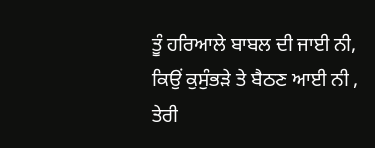ਤੂੰ ਹਰਿਆਲੇ ਬਾਬਲ ਦੀ ਜਾਈ ਨੀ,
ਕਿਉਂ ਕੁਸੁੰਭੜੇ ਤੇ ਬੈਠਣ ਆਈ ਨੀ ,
ਤੇਰੀ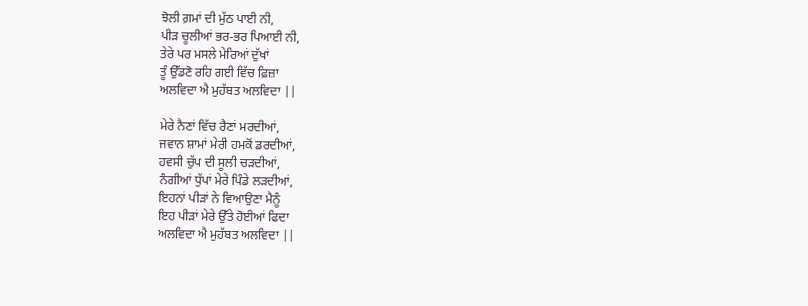ਝੋਲੀ ਗ਼ਮਾਂ ਦੀ ਮੁੱਠ ਪਾਈ ਨੀ,
ਪੀੜ ਚੂਲੀਆਂ ਭਰ-ਭਰ ਪਿਆਈ ਨੀ,
ਤੇਰੇ ਪਰ ਮਸਲੇ ਮੇਰਿਆਂ ਦੁੱਖਾਂ
ਤੂੰ ਉੱਡਣੋ ਰਹਿ ਗਈ ਵਿੱਚ ਫ਼ਿਜ਼ਾ
ਅਲਵਿਦਾ ਐ ਮੁਹੱਬਤ ਅਲਵਿਦਾ ||

ਮੇਰੇ ਨੈਣਾਂ ਵਿੱਚ ਰੈਣਾਂ ਮਰਦੀਆਂ,
ਜਵਾਨ ਸ਼ਾਮਾਂ ਮੇਰੀ ਹਮਕੋਂ ਡਰਦੀਆਂ,
ਹਵਸੀ ਚੁੱਪ ਦੀ ਸੂਲੀ ਚੜਦੀਆਂ,
ਨੰਗੀਆਂ ਧੁੱਪਾਂ ਮੇਰੇ ਪਿੰਡੇ ਲੜਦੀਆਂ,
ਇਹਨਾਂ ਪੀੜਾਂ ਨੇ ਵਿਆਉਣਾ ਮੈਨੂੰ
ਇਹ ਪੀੜਾਂ ਮੇਰੇ ਉੱਤੇ ਹੋਈਆਂ ਫਿਦਾ
ਅਲਵਿਦਾ ਐ ਮੁਹੱਬਤ ਅਲਵਿਦਾ ||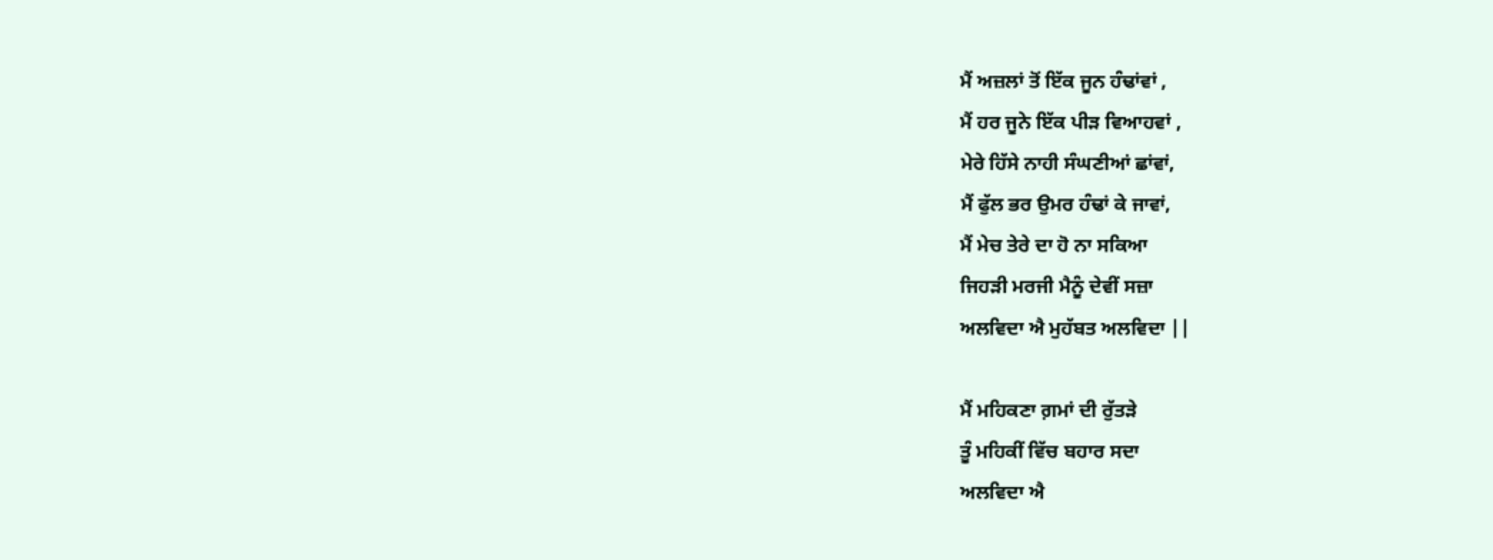ਮੈਂ ਅਜ਼ਲਾਂ ਤੋਂ ਇੱਕ ਜੂਨ ਹੰਢਾਂਵਾਂ ,
ਮੈਂ ਹਰ ਜੂਨੇ ਇੱਕ ਪੀੜ ਵਿਆਹਵਾਂ ,
ਮੇਰੇ ਹਿੱਸੇ ਨਾਹੀ ਸੰਘਣੀਆਂ ਛਾਂਵਾਂ,
ਮੈਂ ਫੁੱਲ ਭਰ ਉਮਰ ਹੰਢਾਂ ਕੇ ਜਾਵਾਂ,
ਮੈਂ ਮੇਚ ਤੇਰੇ ਦਾ ਹੋ ਨਾ ਸਕਿਆ
ਜਿਹੜੀ ਮਰਜੀ ਮੈਨੂੰ ਦੇਵੀਂ ਸਜ਼ਾ
ਅਲਵਿਦਾ ਐ ਮੁਹੱਬਤ ਅਲਵਿਦਾ ||

ਮੈਂ ਮਹਿਕਣਾ ਗ਼ਮਾਂ ਦੀ ਰੁੱਤੜੇ
ਤੂੰ ਮਹਿਕੀਂ ਵਿੱਚ ਬਹਾਰ ਸਦਾ
ਅਲਵਿਦਾ ਐ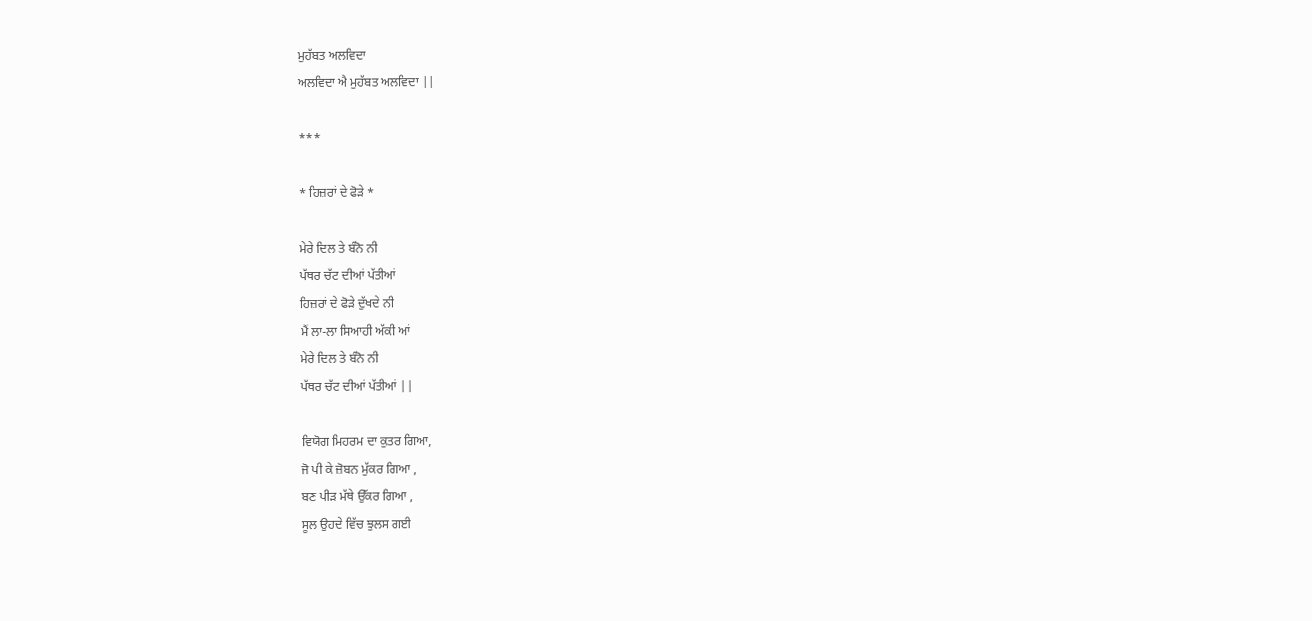ਮੁਹੱਬਤ ਅਲਵਿਦਾ
ਅਲਵਿਦਾ ਐ ਮੁਹੱਬਤ ਅਲਵਿਦਾ ||

***

* ਹਿਜ਼ਰਾਂ ਦੇ ਫੋੜੇ *

ਮੇਰੇ ਦਿਲ ਤੇ ਬੰਨੋ ਨੀ
ਪੱਥਰ ਚੱਟ ਦੀਆਂ ਪੱਤੀਆਂ
ਹਿਜ਼ਰਾਂ ਦੇ ਫੋੜੇ ਦੁੱਖਦੇ ਨੀ
ਮੈਂ ਲਾ-ਲਾ ਸਿਆਹੀ ਅੱਕੀ ਆਂ
ਮੇਰੇ ਦਿਲ ਤੇ ਬੰਨੋ ਨੀ
ਪੱਥਰ ਚੱਟ ਦੀਆਂ ਪੱਤੀਆਂ ||

ਵਿਯੋਗ ਮਿਹਰਮ ਦਾ ਕੁਤਰ ਗਿਆ,
ਜੋ ਪੀ ਕੇ ਜ਼ੋਬਨ ਮੁੱਕਰ ਗਿਆ ,
ਬਣ ਪੀੜ ਮੱਥੇ ਉੱਕਰ ਗਿਆ ,
ਸੂਲ ਉਹਦੇ ਵਿੱਚ ਝੁਲਸ ਗਈ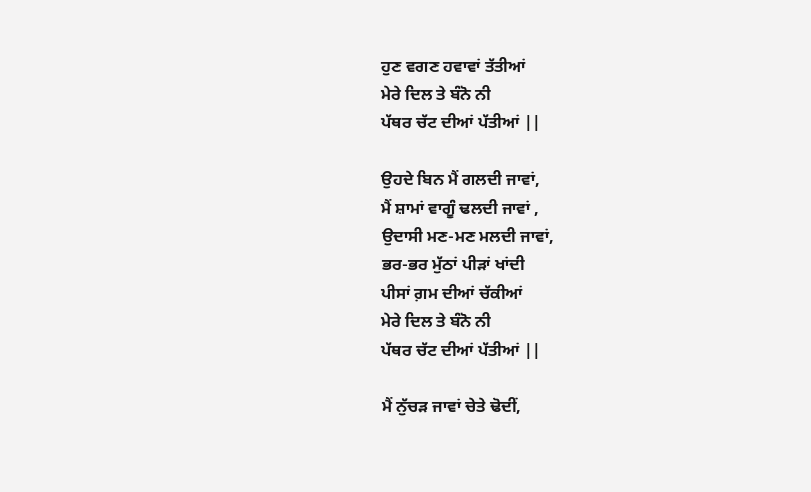ਹੁਣ ਵਗਣ ਹਵਾਵਾਂ ਤੱਤੀਆਂ
ਮੇਰੇ ਦਿਲ ਤੇ ਬੰਨੋ ਨੀ
ਪੱਥਰ ਚੱਟ ਦੀਆਂ ਪੱਤੀਆਂ ||

ਉਹਦੇ ਬਿਨ ਮੈਂ ਗਲਦੀ ਜਾਵਾਂ,
ਮੈਂ ਸ਼ਾਮਾਂ ਵਾਗੂੰ ਢਲਦੀ ਜਾਵਾਂ ,
ਉਦਾਸੀ ਮਣ-ਮਣ ਮਲਦੀ ਜਾਵਾਂ,
ਭਰ-ਭਰ ਮੁੱਠਾਂ ਪੀੜਾਂ ਖਾਂਦੀ
ਪੀਸਾਂ ਗ਼ਮ ਦੀਆਂ ਚੱਕੀਆਂ
ਮੇਰੇ ਦਿਲ ਤੇ ਬੰਨੋ ਨੀ
ਪੱਥਰ ਚੱਟ ਦੀਆਂ ਪੱਤੀਆਂ ||

ਮੈਂ ਨੁੱਚੜ ਜਾਵਾਂ ਚੇਤੇ ਢੋਦੀਂ,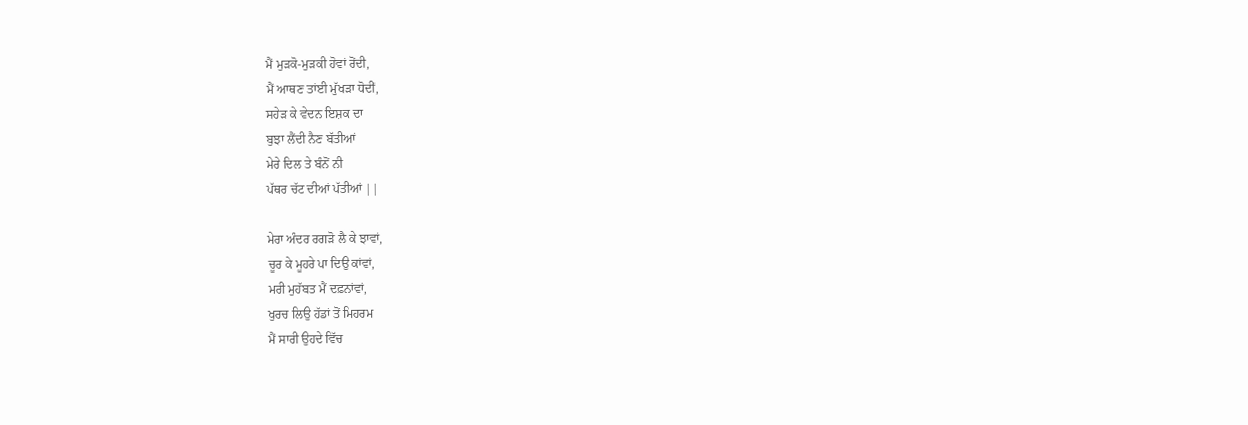ਮੈਂ ਮੁੜਕੋ-ਮੁੜਕੀ ਹੋਵਾਂ ਰੋਂਦੀ,
ਮੈਂ ਆਥਣ ਤਾਂਈ ਮੁੱਖੜਾ ਧੋਦੀਂ,
ਸਹੇੜ ਕੇ ਵੇਦਨ ਇਸ਼ਕ ਦਾ
ਬੁਝਾ ਲੈਂਦੀ ਨੈਣ ਬੱਤੀਆਂ
ਮੇਰੇ ਦਿਲ ਤੇ ਬੰਨੋਂ ਨੀ
ਪੱਥਰ ਚੱਟ ਦੀਆਂ ਪੱਤੀਆਂ ||

ਮੇਰਾ ਅੰਦਰ ਰਗੜੋ ਲੈ ਕੇ ਝਾਵਾਂ,
ਚੂਰ ਕੇ ਮੂਹਰੇ ਪਾ ਦਿਉ ਕਾਂਵਾਂ,
ਮਰੀ ਮੁਹੱਬਤ ਮੈਂ ਦਫ਼ਨਾਂਵਾਂ,
ਖੁਰਚ ਲਿਉ ਹੱਡਾਂ ਤੋਂ ਮਿਹਰਮ
ਮੈਂ ਸਾਰੀ ਉਹਦੇ ਵਿੱਚ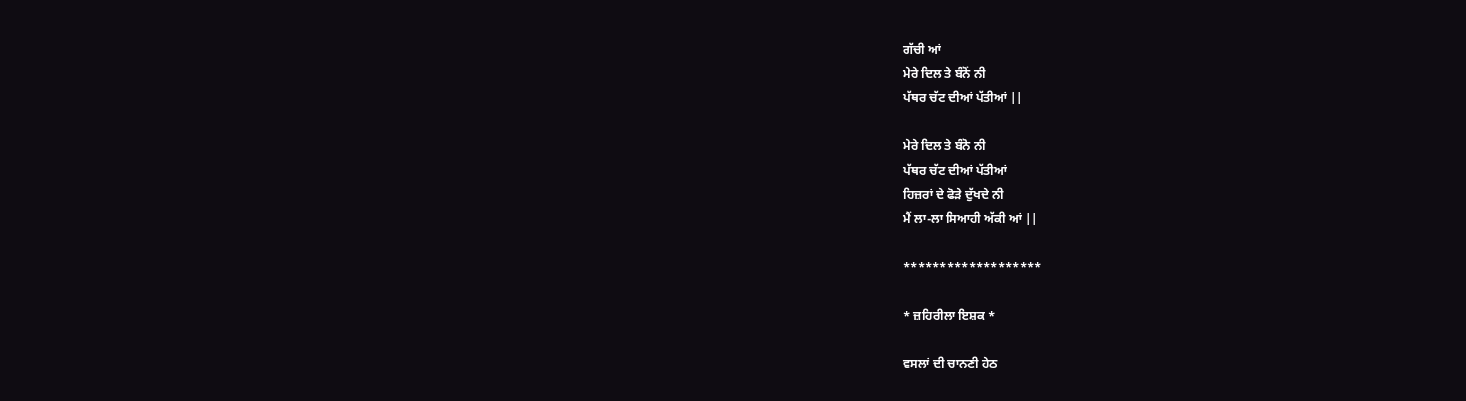ਗੱਚੀ ਆਂ
ਮੇਰੇ ਦਿਲ ਤੇ ਬੰਨੋਂ ਨੀ
ਪੱਥਰ ਚੱਟ ਦੀਆਂ ਪੱਤੀਆਂ ||

ਮੇਰੇ ਦਿਲ ਤੇ ਬੰਨੋ ਨੀ
ਪੱਥਰ ਚੱਟ ਦੀਆਂ ਪੱਤੀਆਂ
ਹਿਜ਼ਰਾਂ ਦੇ ਫੋੜੇ ਦੁੱਖਦੇ ਨੀ
ਮੈਂ ਲਾ-ਲਾ ਸਿਆਹੀ ਅੱਕੀ ਆਂ ||

*******************

* ਜ਼ਹਿਰੀਲਾ ਇਸ਼ਕ *

ਵਸਲਾਂ ਦੀ ਚਾਨਣੀ ਹੇਠ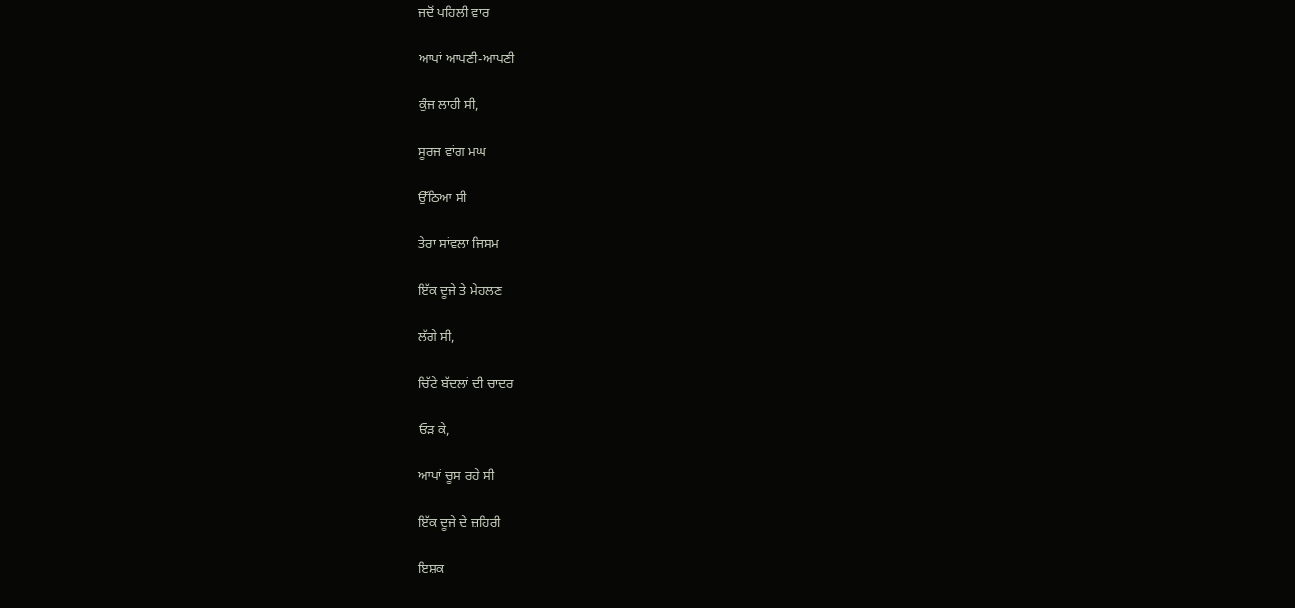ਜਦੋਂ ਪਹਿਲੀ ਵਾਰ

ਆਪਾਂ ਆਪਣੀ-ਆਪਣੀ

ਕੁੰਜ ਲਾਹੀ ਸੀ,

ਸੂਰਜ ਵਾਂਗ ਮਘ

ਉੱਠਿਆ ਸੀ

ਤੇਰਾ ਸਾਂਵਲਾ ਜਿਸਮ

ਇੱਕ ਦੂਜੇ ਤੇ ਮੇਹਲਣ

ਲੱਗੇ ਸੀ,

ਚਿੱਟੇ ਬੱਦਲਾਂ ਦੀ ਚਾਦਰ

ਓੜ ਕੇ,

ਆਪਾਂ ਚੂਸ ਰਹੇ ਸੀ

ਇੱਕ ਦੂਜੇ ਦੇ ਜ਼ਹਿਰੀ

ਇਸ਼ਕ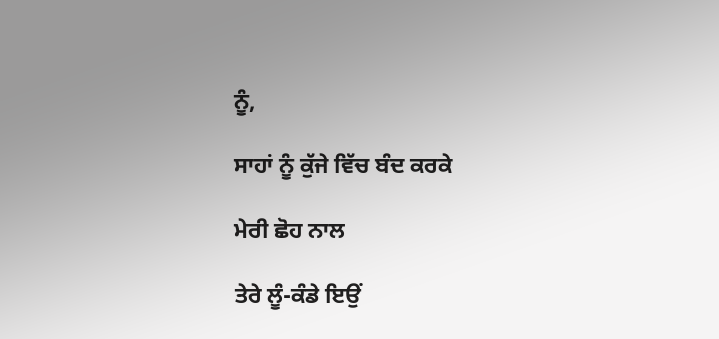ਨੂੰ,

ਸਾਹਾਂ ਨੂੰ ਕੁੱਜੇ ਵਿੱਚ ਬੰਦ ਕਰਕੇ

ਮੇਰੀ ਛੋਹ ਨਾਲ

ਤੇਰੇ ਲੂੰ-ਕੰਡੇ ਇਉਂ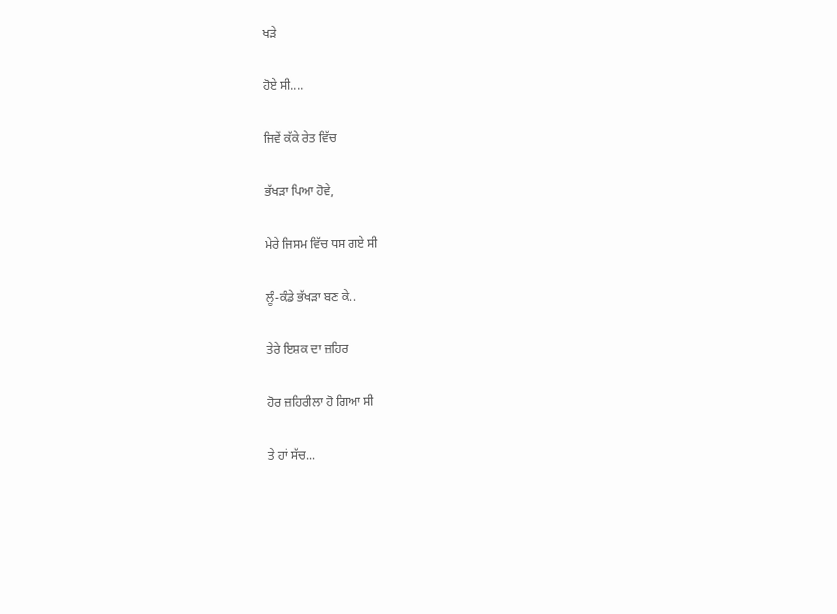ਖੜੇ

ਹੋਏ ਸੀ....

ਜਿਵੇਂ ਕੱਕੇ ਰੇਤ ਵਿੱਚ

ਭੱਖੜਾ ਪਿਆ ਹੋਵੇ,

ਮੇਰੇ ਜਿਸਮ ਵਿੱਚ ਧਸ ਗਏ ਸੀ

ਲੂੰ-ਕੰਡੇ ਭੱਖੜਾ ਬਣ ਕੇ..

ਤੇਰੇ ਇਸ਼ਕ ਦਾ ਜ਼ਹਿਰ

ਹੋਰ ਜ਼ਹਿਰੀਲਾ ਹੋ ਗਿਆ ਸੀ

ਤੇ ਹਾਂ ਸੱਚ...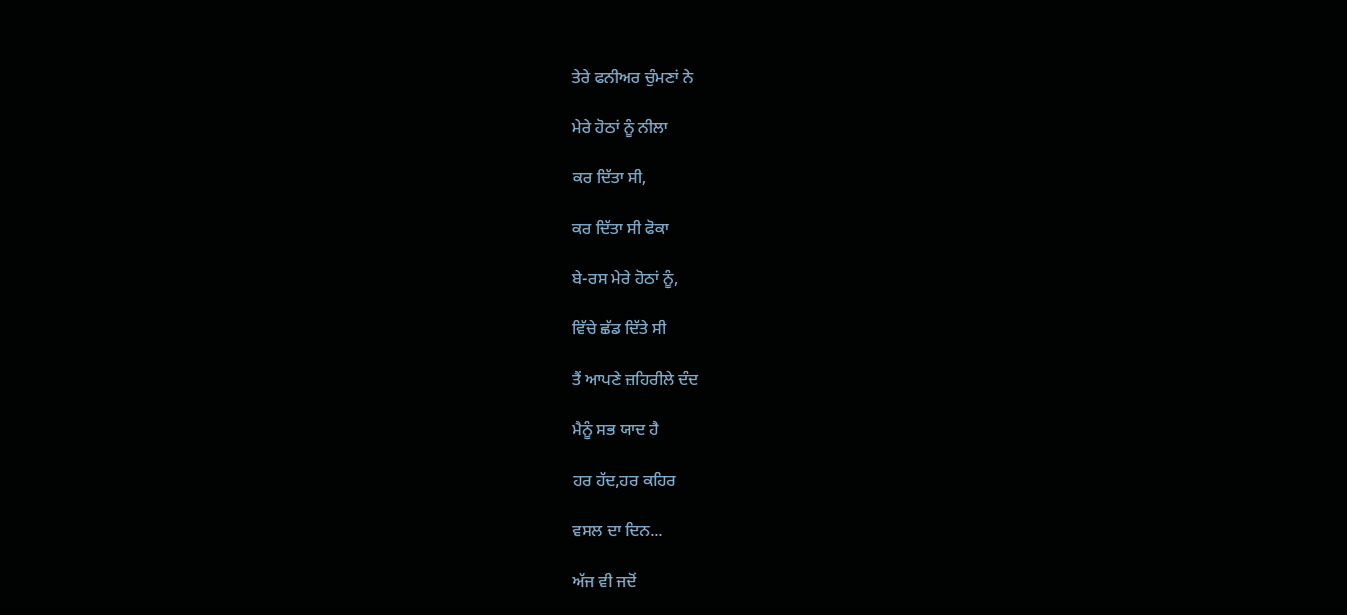ਤੇਰੇ ਫਨੀਅਰ ਚੁੰਮਣਾਂ ਨੇ

ਮੇਰੇ ਹੋਠਾਂ ਨੂੰ ਨੀਲਾ

ਕਰ ਦਿੱਤਾ ਸੀ,

ਕਰ ਦਿੱਤਾ ਸੀ ਫੋਕਾ

ਬੇ-ਰਸ ਮੇਰੇ ਹੋਠਾਂ ਨੂੰ,

ਵਿੱਚੇ ਛੱਡ ਦਿੱਤੇ ਸੀ

ਤੈਂ ਆਪਣੇ ਜ਼ਹਿਰੀਲੇ ਦੰਦ

ਮੈਨੂੰ ਸਭ ਯਾਦ ਹੈ

ਹਰ ਹੱਦ,ਹਰ ਕਹਿਰ

ਵਸਲ ਦਾ ਦਿਨ...

ਅੱਜ ਵੀ ਜਦੋਂ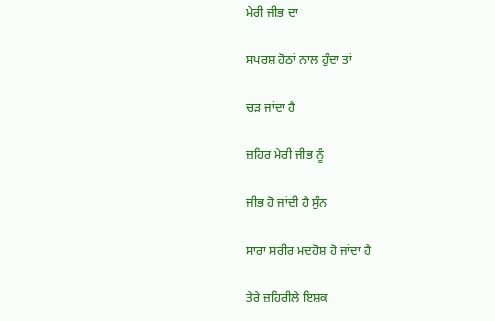ਮੇਰੀ ਜੀਭ ਦਾ

ਸਪਰਸ਼ ਹੋਠਾਂ ਨਾਲ ਹੁੰਦਾ ਤਾਂ

ਚੜ ਜਾਂਦਾ ਹੈ

ਜ਼ਹਿਰ ਮੇਰੀ ਜੀਭ ਨੂੰ

ਜੀਭ ਹੋ ਜਾਂਦੀ ਹੈ ਸੁੰਨ

ਸਾਰਾ ਸਰੀਰ ਮਦਹੋਸ਼ ਹੋ ਜਾਂਦਾ ਹੈ

ਤੇਰੇ ਜ਼ਹਿਰੀਲੇ ਇਸ਼ਕ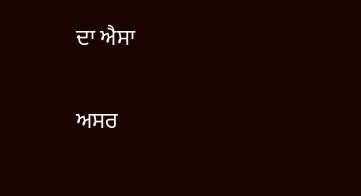ਦਾ ਐਸਾ

ਅਸਰ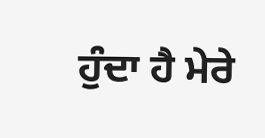ਹੁੰਦਾ ਹੈ ਮੇਰੇ